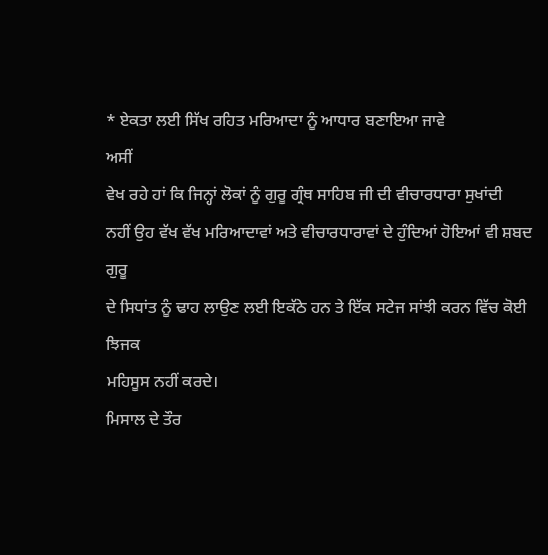* ਏਕਤਾ ਲਈ ਸਿੱਖ ਰਹਿਤ ਮਰਿਆਦਾ ਨੂੰ ਆਧਾਰ ਬਣਾਇਆ ਜਾਵੇ
ਅਸੀਂ
ਵੇਖ ਰਹੇ ਹਾਂ ਕਿ ਜਿਨ੍ਹਾਂ ਲੋਕਾਂ ਨੂੰ ਗੁਰੂ ਗ੍ਰੰਥ ਸਾਹਿਬ ਜੀ ਦੀ ਵੀਚਾਰਧਾਰਾ ਸੁਖਾਂਦੀ
ਨਹੀਂ ਉਹ ਵੱਖ ਵੱਖ ਮਰਿਆਦਾਵਾਂ ਅਤੇ ਵੀਚਾਰਧਾਰਾਵਾਂ ਦੇ ਹੁੰਦਿਆਂ ਹੋਇਆਂ ਵੀ ਸ਼ਬਦ ਗੁਰੂ
ਦੇ ਸਿਧਾਂਤ ਨੂੰ ਢਾਹ ਲਾਉਣ ਲਈ ਇਕੱਠੇ ਹਨ ਤੇ ਇੱਕ ਸਟੇਜ ਸਾਂਝੀ ਕਰਨ ਵਿੱਚ ਕੋਈ ਝਿਜਕ
ਮਹਿਸੂਸ ਨਹੀਂ ਕਰਦੇ।
ਮਿਸਾਲ ਦੇ ਤੌਰ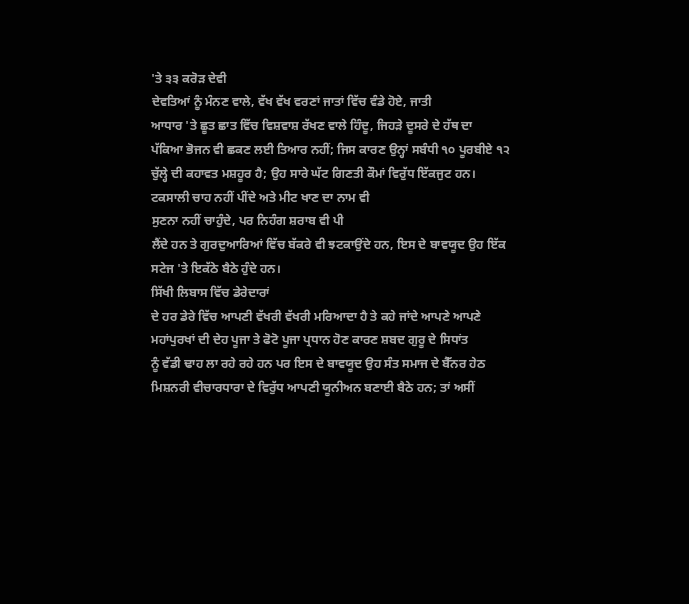'ਤੇ ੩੩ ਕਰੋੜ ਦੇਵੀ
ਦੇਵਤਿਆਂ ਨੂੰ ਮੰਨਣ ਵਾਲੇ, ਵੱਖ ਵੱਖ ਵਰਣਾਂ ਜਾਤਾਂ ਵਿੱਚ ਵੰਡੇ ਹੋਏ, ਜਾਤੀ
ਆਧਾਰ 'ਤੇ ਛੂਤ ਛਾਤ ਵਿੱਚ ਵਿਸ਼ਵਾਸ਼ ਰੱਖਣ ਵਾਲੇ ਹਿੰਦੂ, ਜਿਹੜੇ ਦੂਸਰੇ ਦੇ ਹੱਥ ਦਾ
ਪੱਕਿਆ ਭੋਜਨ ਵੀ ਛਕਣ ਲਈ ਤਿਆਰ ਨਹੀਂ; ਜਿਸ ਕਾਰਣ ਉਨ੍ਹਾਂ ਸਬੰਧੀ ੧੦ ਪੂਰਬੀਏ ੧੨
ਚੁੱਲ੍ਹੇ ਦੀ ਕਹਾਵਤ ਮਸ਼ਹੂਰ ਹੈ; ਉਹ ਸਾਰੇ ਘੱਟ ਗਿਣਤੀ ਕੌਮਾਂ ਵਿਰੁੱਧ ਇੱਕਜੁਟ ਹਨ।
ਟਕਸਾਲੀ ਚਾਹ ਨਹੀਂ ਪੀਂਦੇ ਅਤੇ ਮੀਟ ਖਾਣ ਦਾ ਨਾਮ ਵੀ
ਸੁਣਨਾ ਨਹੀਂ ਚਾਹੁੰਦੇ, ਪਰ ਨਿਹੰਗ ਸ਼ਰਾਬ ਵੀ ਪੀ
ਲੈਂਦੇ ਹਨ ਤੇ ਗੁਰਦੁਆਰਿਆਂ ਵਿੱਚ ਬੱਕਰੇ ਵੀ ਝਟਕਾਉਂਦੇ ਹਨ, ਇਸ ਦੇ ਬਾਵਯੂਦ ਉਹ ਇੱਕ
ਸਟੇਜ 'ਤੇ ਇਕੱਠੇ ਬੈਠੇ ਹੁੰਦੇ ਹਨ।
ਸਿੱਖੀ ਲਿਬਾਸ ਵਿੱਚ ਡੇਰੇਦਾਰਾਂ
ਦੇ ਹਰ ਡੇਰੇ ਵਿੱਚ ਆਪਣੀ ਵੱਖਰੀ ਵੱਖਰੀ ਮਰਿਆਦਾ ਹੈ ਤੇ ਕਹੇ ਜਾਂਦੇ ਆਪਣੇ ਆਪਣੇ
ਮਹਾਂਪੁਰਖਾਂ ਦੀ ਦੇਹ ਪੂਜਾ ਤੇ ਫੋਟੋ ਪੂਜਾ ਪ੍ਰਧਾਨ ਹੋਣ ਕਾਰਣ ਸ਼ਬਦ ਗੁਰੂ ਦੇ ਸਿਧਾਂਤ
ਨੂੰ ਵੱਡੀ ਢਾਹ ਲਾ ਰਹੇ ਰਹੇ ਹਨ ਪਰ ਇਸ ਦੇ ਬਾਵਯੂਦ ਉਹ ਸੰਤ ਸਮਾਜ ਦੇ ਬੈੱਨਰ ਹੇਠ
ਮਿਸ਼ਨਰੀ ਵੀਚਾਰਧਾਰਾ ਦੇ ਵਿਰੁੱਧ ਆਪਣੀ ਯੂਨੀਅਨ ਬਣਾਈ ਬੈਠੇ ਹਨ; ਤਾਂ ਅਸੀਂ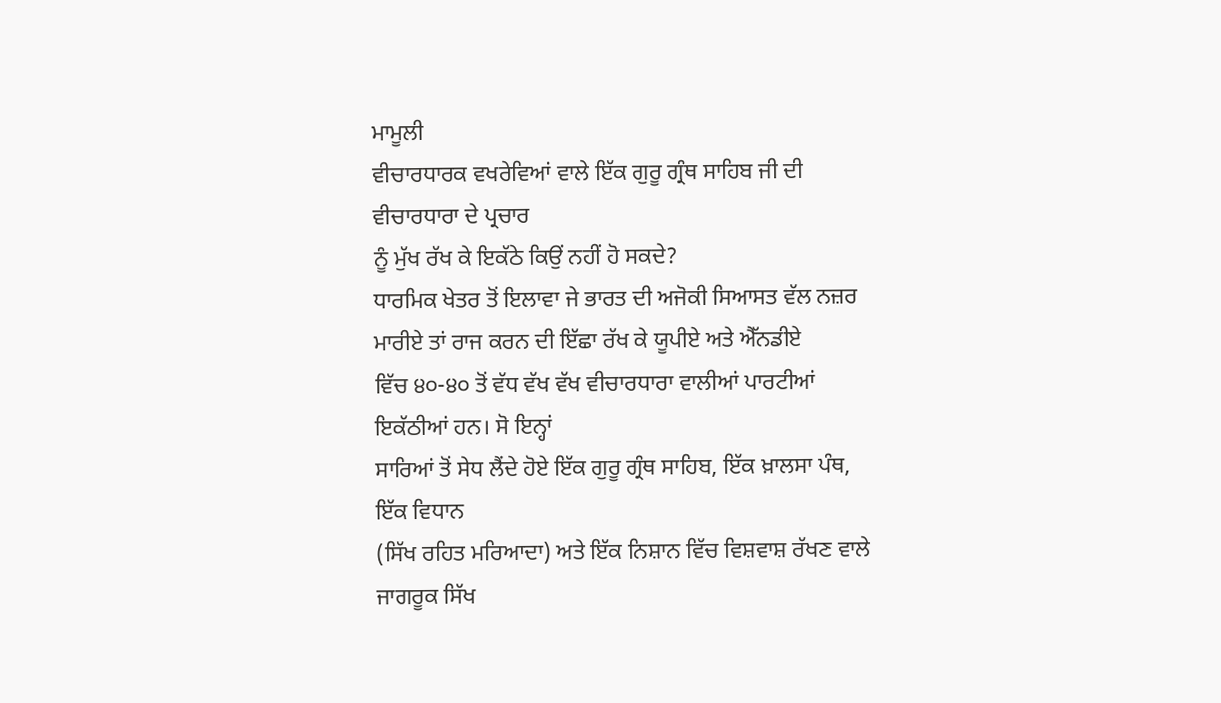ਮਾਮੂਲੀ
ਵੀਚਾਰਧਾਰਕ ਵਖਰੇਵਿਆਂ ਵਾਲੇ ਇੱਕ ਗੁਰੂ ਗ੍ਰੰਥ ਸਾਹਿਬ ਜੀ ਦੀ ਵੀਚਾਰਧਾਰਾ ਦੇ ਪ੍ਰਚਾਰ
ਨੂੰ ਮੁੱਖ ਰੱਖ ਕੇ ਇਕੱਠੇ ਕਿਉਂ ਨਹੀਂ ਹੋ ਸਕਦੇ?
ਧਾਰਮਿਕ ਖੇਤਰ ਤੋਂ ਇਲਾਵਾ ਜੇ ਭਾਰਤ ਦੀ ਅਜੋਕੀ ਸਿਆਸਤ ਵੱਲ ਨਜ਼ਰ
ਮਾਰੀਏ ਤਾਂ ਰਾਜ ਕਰਨ ਦੀ ਇੱਛਾ ਰੱਖ ਕੇ ਯੂਪੀਏ ਅਤੇ ਐੱਨਡੀਏ
ਵਿੱਚ ੪੦-੪੦ ਤੋਂ ਵੱਧ ਵੱਖ ਵੱਖ ਵੀਚਾਰਧਾਰਾ ਵਾਲੀਆਂ ਪਾਰਟੀਆਂ ਇਕੱਠੀਆਂ ਹਨ। ਸੋ ਇਨ੍ਹਾਂ
ਸਾਰਿਆਂ ਤੋਂ ਸੇਧ ਲੈਂਦੇ ਹੋਏ ਇੱਕ ਗੁਰੂ ਗ੍ਰੰਥ ਸਾਹਿਬ, ਇੱਕ ਖ਼ਾਲਸਾ ਪੰਥ, ਇੱਕ ਵਿਧਾਨ
(ਸਿੱਖ ਰਹਿਤ ਮਰਿਆਦਾ) ਅਤੇ ਇੱਕ ਨਿਸ਼ਾਨ ਵਿੱਚ ਵਿਸ਼ਵਾਸ਼ ਰੱਖਣ ਵਾਲੇ ਜਾਗਰੂਕ ਸਿੱਖ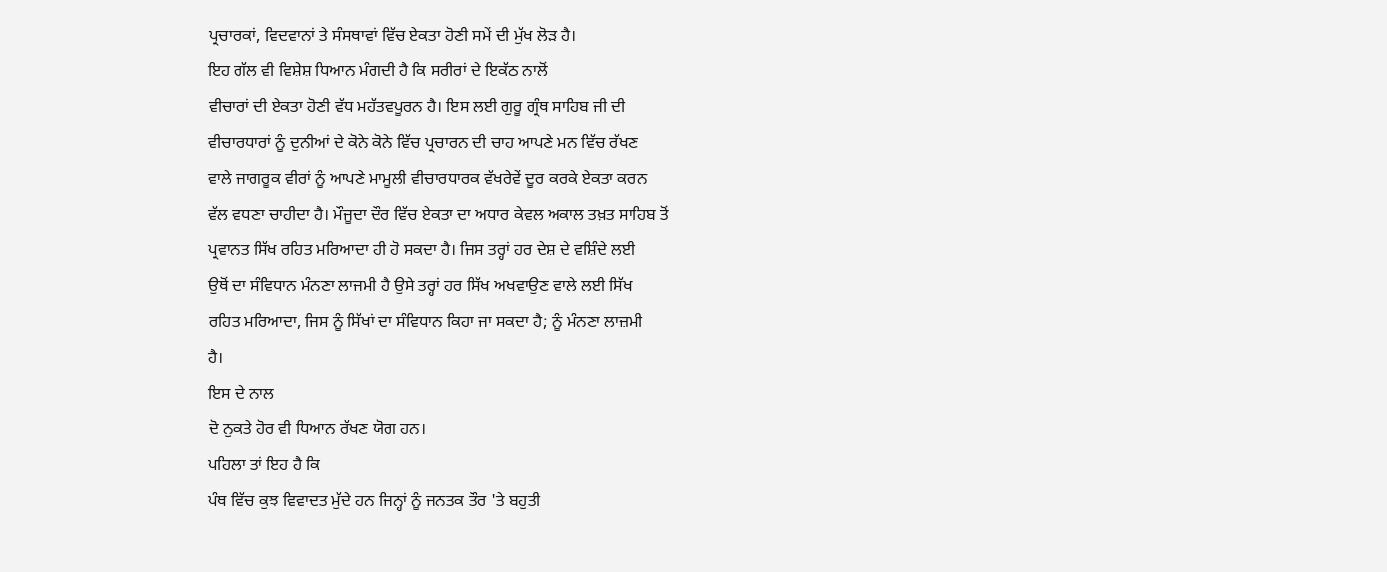ਪ੍ਰਚਾਰਕਾਂ, ਵਿਦਵਾਨਾਂ ਤੇ ਸੰਸਥਾਵਾਂ ਵਿੱਚ ਏਕਤਾ ਹੋਣੀ ਸਮੇਂ ਦੀ ਮੁੱਖ ਲੋੜ ਹੈ।
ਇਹ ਗੱਲ ਵੀ ਵਿਸ਼ੇਸ਼ ਧਿਆਨ ਮੰਗਦੀ ਹੈ ਕਿ ਸਰੀਰਾਂ ਦੇ ਇਕੱਠ ਨਾਲੋਂ
ਵੀਚਾਰਾਂ ਦੀ ਏਕਤਾ ਹੋਣੀ ਵੱਧ ਮਹੱਤਵਪੂਰਨ ਹੈ। ਇਸ ਲਈ ਗੁਰੂ ਗ੍ਰੰਥ ਸਾਹਿਬ ਜੀ ਦੀ
ਵੀਚਾਰਧਾਰਾਂ ਨੂੰ ਦੁਨੀਆਂ ਦੇ ਕੋਨੇ ਕੋਨੇ ਵਿੱਚ ਪ੍ਰਚਾਰਨ ਦੀ ਚਾਹ ਆਪਣੇ ਮਨ ਵਿੱਚ ਰੱਖਣ
ਵਾਲੇ ਜਾਗਰੂਕ ਵੀਰਾਂ ਨੂੰ ਆਪਣੇ ਮਾਮੂਲੀ ਵੀਚਾਰਧਾਰਕ ਵੱਖਰੇਵੇਂ ਦੂਰ ਕਰਕੇ ਏਕਤਾ ਕਰਨ
ਵੱਲ ਵਧਣਾ ਚਾਹੀਦਾ ਹੈ। ਮੌਜੂਦਾ ਦੌਰ ਵਿੱਚ ਏਕਤਾ ਦਾ ਅਧਾਰ ਕੇਵਲ ਅਕਾਲ ਤਖ਼ਤ ਸਾਹਿਬ ਤੋਂ
ਪ੍ਰਵਾਨਤ ਸਿੱਖ ਰਹਿਤ ਮਰਿਆਦਾ ਹੀ ਹੋ ਸਕਦਾ ਹੈ। ਜਿਸ ਤਰ੍ਹਾਂ ਹਰ ਦੇਸ਼ ਦੇ ਵਸ਼ਿੰਦੇ ਲਈ
ਉਥੋਂ ਦਾ ਸੰਵਿਧਾਨ ਮੰਨਣਾ ਲਾਜਮੀ ਹੈ ਉਸੇ ਤਰ੍ਹਾਂ ਹਰ ਸਿੱਖ ਅਖਵਾਉਣ ਵਾਲੇ ਲਈ ਸਿੱਖ
ਰਹਿਤ ਮਰਿਆਦਾ, ਜਿਸ ਨੂੰ ਸਿੱਖਾਂ ਦਾ ਸੰਵਿਧਾਨ ਕਿਹਾ ਜਾ ਸਕਦਾ ਹੈ; ਨੂੰ ਮੰਨਣਾ ਲਾਜ਼ਮੀ
ਹੈ।
ਇਸ ਦੇ ਨਾਲ
ਦੋ ਨੁਕਤੇ ਹੋਰ ਵੀ ਧਿਆਨ ਰੱਖਣ ਯੋਗ ਹਨ।
ਪਹਿਲਾ ਤਾਂ ਇਹ ਹੈ ਕਿ
ਪੰਥ ਵਿੱਚ ਕੁਝ ਵਿਵਾਦਤ ਮੁੱਦੇ ਹਨ ਜਿਨ੍ਹਾਂ ਨੂੰ ਜਨਤਕ ਤੌਰ 'ਤੇ ਬਹੁਤੀ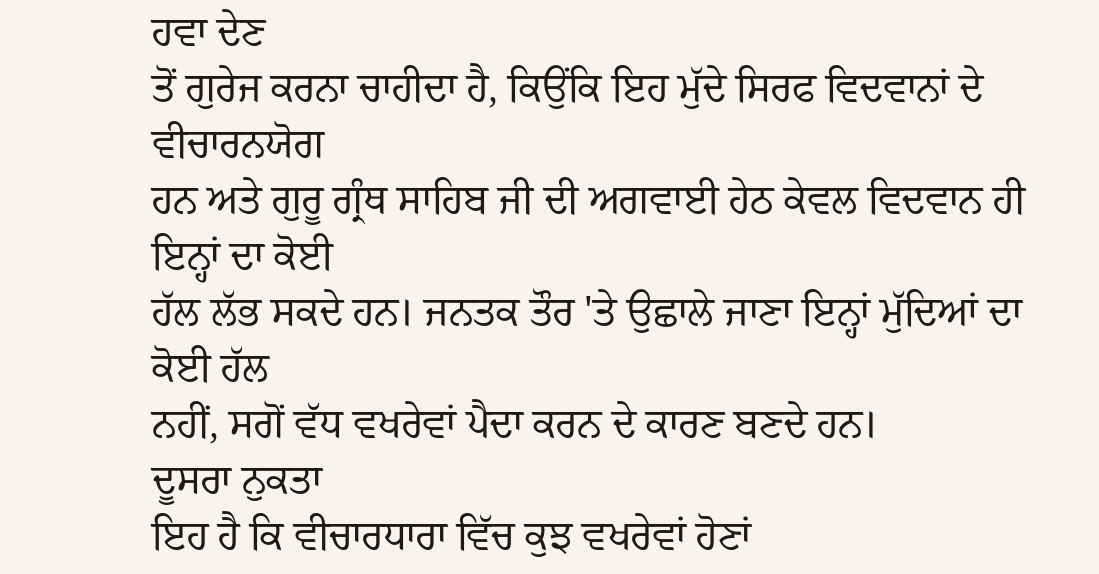ਹਵਾ ਦੇਣ
ਤੋਂ ਗੁਰੇਜ ਕਰਨਾ ਚਾਹੀਦਾ ਹੈ, ਕਿਉਂਕਿ ਇਹ ਮੁੱਦੇ ਸਿਰਫ ਵਿਦਵਾਨਾਂ ਦੇ ਵੀਚਾਰਨਯੋਗ
ਹਨ ਅਤੇ ਗੁਰੂ ਗ੍ਰੰਥ ਸਾਹਿਬ ਜੀ ਦੀ ਅਗਵਾਈ ਹੇਠ ਕੇਵਲ ਵਿਦਵਾਨ ਹੀ ਇਨ੍ਹਾਂ ਦਾ ਕੋਈ
ਹੱਲ ਲੱਭ ਸਕਦੇ ਹਨ। ਜਨਤਕ ਤੌਰ 'ਤੇ ਉਛਾਲੇ ਜਾਣਾ ਇਨ੍ਹਾਂ ਮੁੱਦਿਆਂ ਦਾ ਕੋਈ ਹੱਲ
ਨਹੀਂ, ਸਗੋਂ ਵੱਧ ਵਖਰੇਵਾਂ ਪੈਦਾ ਕਰਨ ਦੇ ਕਾਰਣ ਬਣਦੇ ਹਨ।
ਦੂਸਰਾ ਨੁਕਤਾ
ਇਹ ਹੈ ਕਿ ਵੀਚਾਰਧਾਰਾ ਵਿੱਚ ਕੁਝ ਵਖਰੇਵਾਂ ਹੋਣਾਂ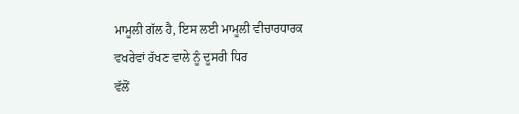ਮਾਮੂਲੀ ਗੱਲ ਹੈ, ਇਸ ਲਈ ਮਾਮੂਲੀ ਵੀਚਾਰਧਾਰਕ ਵਖਰੇਵਾਂ ਰੱਖਣ ਵਾਲੇ ਨੂੰ ਦੂਸਰੀ ਧਿਰ
ਵੱਲੋਂ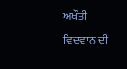ਅਖੌਤੀ ਵਿਦਵਾਨ ਦੀ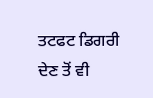ਤਟਫਟ ਡਿਗਰੀ ਦੇਣ ਤੋਂ ਵੀ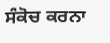ਸੰਕੋਚ ਕਰਨਾ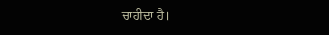ਚਾਹੀਦਾ ਹੈ।